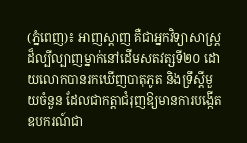(ភ្នំពេញ)៖ អាញស្តាញ គឺជាអ្នកវិទ្យាសាស្ត្រដ៏ល្បីល្បាញម្នាក់នៅដើមសតវត្សទី២០ ដោយលោកបានរកឃើញបាតុភូត និងទ្រឹស្ដីមួយចំនួន ដែលជាកត្តាជំរុញឱ្យមានការបង្កើតឧបករណ៍ជា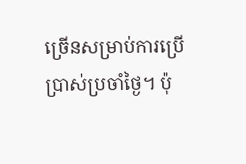ច្រើនសម្រាប់ការប្រើប្រាស់ប្រចាំថ្ងៃ។ ប៉ុ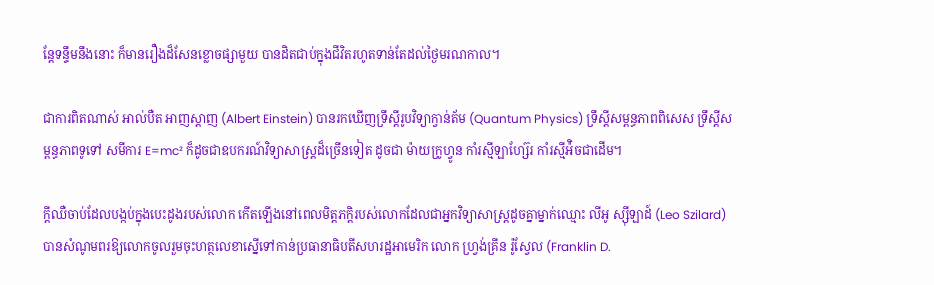ន្តែទន្ទឹមនឹងនោះ ក៏មានរឿងដ៏សែនខ្លោចផ្សាមួយ បានដិតជាប់ក្នុងជីវិតរហូតទាន់តែដល់ថ្ងៃមរណកាល។

ជាការពិតណាស់ អាល់បឺត អាញស្តាញ (Albert Einstein) បានរកឃើញទ្រឹស្តីរូបវិទ្យាក្វាន់ត័ម (Quantum Physics) ទ្រឹស្ដីសម្ពន្ធភាពពិសេស ទ្រឹស្ដីសម្ពន្ធភាពទូទៅ សមីការ E=mc² ក៏ដូចជាឧបករណ៍វិទ្យាសាស្ត្រដ៏ច្រើនទៀត ដូចជា ម៉ាយក្រូហ្វូន កាំរស្មីឡាហ្ស៊ែរ កាំរស្មីអ៉ិចជាដើម។

ក្ដីឈឺចាប់ដែលបង្កប់ក្នុងបេះដូងរបស់លោក កើតឡើងនៅពេលមិត្តភក្តិរបស់លោកដែលជាអ្នកវិទ្យាសាស្ត្រដូចគ្នាម្នាក់ឈ្មោះ លីអូ ស្ស៊ីឡាដ៍ (Leo Szilard) បានសំណូមពរឱ្យលោកចូលរួមចុះហត្ថលេខាស្នើទៅកាន់ប្រធានាធិបតីសហរដ្ឋអាមេរិក លោក ហ្វ្រង់គ្រីន រ៉ូស្វែល (Franklin D.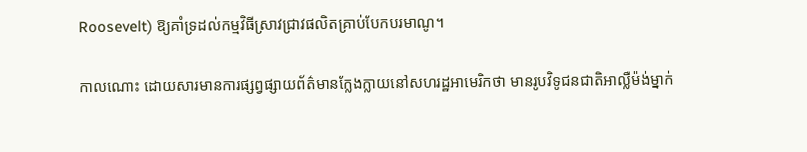Roosevelt) ឱ្យគាំទ្រដល់កម្មវិធីស្រាវជ្រាវផលិតគ្រាប់បែកបរមាណូ។

កាលណោះ ដោយសារមានការផ្សព្វផ្សាយព័ត៌មានក្លែងក្លាយនៅសហរដ្ឋអាមេរិកថា មានរូបវិទូជនជាតិអាល្លឺម៉ង់ម្នាក់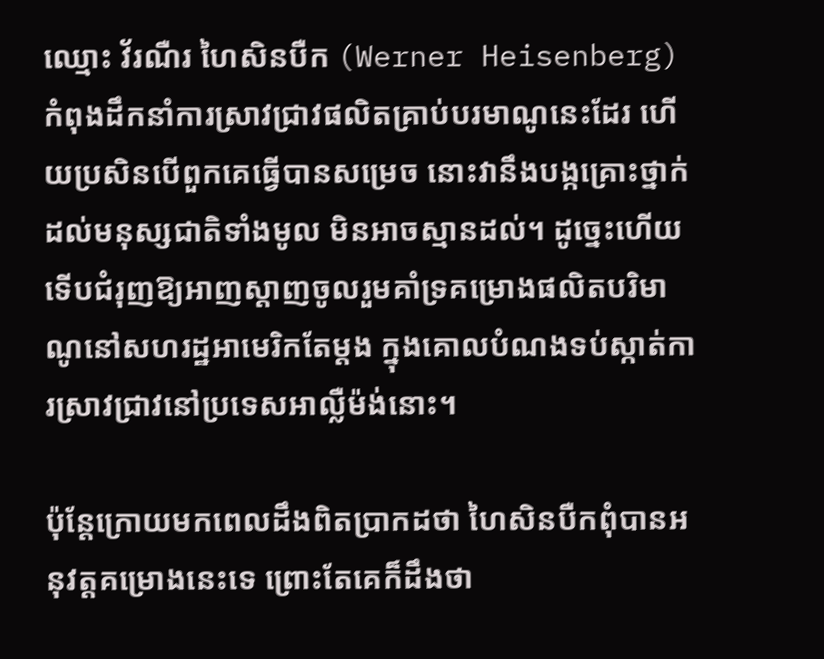ឈ្មោះ វ័រណឺរ ហៃសិនបឺក (Werner Heisenberg) កំពុងដឹកនាំការស្រាវជ្រាវផលិតគ្រាប់បរមាណូនេះដែរ ហើយប្រសិនបើពួកគេធ្វើបានសម្រេច នោះវានឹងបង្កគ្រោះថ្នាក់ដល់មនុស្សជាតិទាំងមូល មិនអាចស្មានដល់។ ដូច្នេះហើយទើបជំរុញឱ្យអាញស្ដាញចូលរួមគាំទ្រគម្រោងផលិតបរិមាណូនៅសហរដ្ឋអាមេរិកតែម្ដង ក្នុងគោលបំណងទប់ស្កាត់ការស្រាវជ្រាវនៅប្រទេសអាល្លឺម៉ង់នោះ។

ប៉ុន្តែក្រោយមកពេលដឹងពិតប្រាកដថា ហៃសិនបឺកពុំបានអនុវត្តគម្រោងនេះទេ ព្រោះតែគេក៏ដឹងថា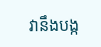វានឹងបង្ក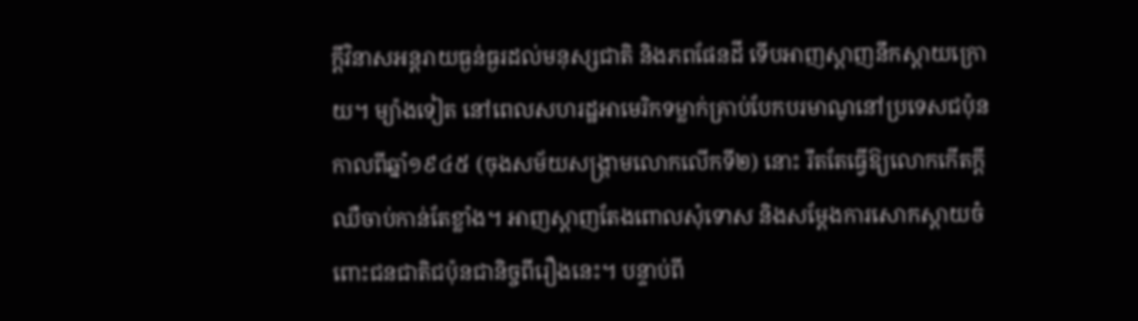ក្ដីវិនាសអន្តរាយធ្ងន់ធ្ងរដល់មនុស្សជាតិ និងភពផែនដី ទើបអាញស្ដាញនឹកស្ដាយក្រោយ។ ម្យ៉ាងទៀត នៅពេលសហរដ្ឋអាមេរិកទម្លាក់គ្រាប់បែកបរមាណូនៅប្រទេសជប៉ុន កាលពីឆ្នាំ១៩៤៥ (ចុងសម័យសង្គ្រាមលោកលើកទី២) នោះ រឹតតែធ្វើឱ្យលោកកើតក្ដីឈឺចាប់កាន់តែខ្លាំង។ អាញស្ដាញតែងពោលសុំទោស និងសម្ដែងការសោកស្ដាយចំពោះជនជាតិជប៉ុនជានិច្ចពីរឿងនេះ។ បន្ទាប់ពី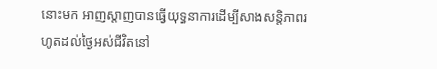នោះមក អាញស្ដាញបានធ្វើយុទ្ធនាការដើម្បីសាងសន្តិភាពរហូតដល់ថ្ងៃអស់ជីវិតនៅ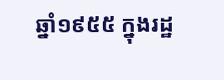ឆ្នាំ១៩៥៥ ក្នុងរដ្ឋ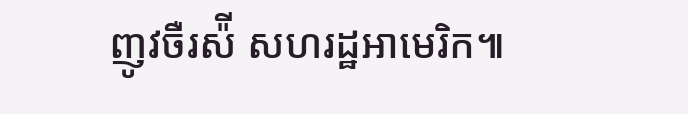ញូវចឺរស៉ី សហរដ្ឋអាមេរិក៕